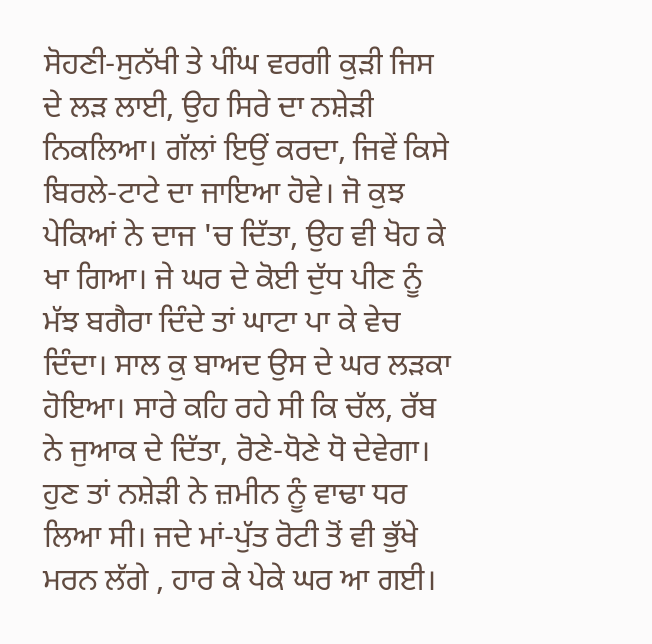ਸੋਹਣੀ-ਸੁਨੱਖੀ ਤੇ ਪੀਂਘ ਵਰਗੀ ਕੁੜੀ ਜਿਸ ਦੇ ਲੜ ਲਾਈ, ਉਹ ਸਿਰੇ ਦਾ ਨਸ਼ੇੜੀ ਨਿਕਲਿਆ। ਗੱਲਾਂ ਇਉਂ ਕਰਦਾ, ਜਿਵੇਂ ਕਿਸੇ ਬਿਰਲੇ-ਟਾਟੇ ਦਾ ਜਾਇਆ ਹੋਵੇ। ਜੋ ਕੁਝ ਪੇਕਿਆਂ ਨੇ ਦਾਜ 'ਚ ਦਿੱਤਾ, ਉਹ ਵੀ ਖੋਹ ਕੇ ਖਾ ਗਿਆ। ਜੇ ਘਰ ਦੇ ਕੋਈ ਦੁੱਧ ਪੀਣ ਨੂੰ ਮੱਝ ਬਗੈਰਾ ਦਿੰਦੇ ਤਾਂ ਘਾਟਾ ਪਾ ਕੇ ਵੇਚ ਦਿੰਦਾ। ਸਾਲ ਕੁ ਬਾਅਦ ਉਸ ਦੇ ਘਰ ਲੜਕਾ ਹੋਇਆ। ਸਾਰੇ ਕਹਿ ਰਹੇ ਸੀ ਕਿ ਚੱਲ, ਰੱਬ ਨੇ ਜੁਆਕ ਦੇ ਦਿੱਤਾ, ਰੋਣੇ-ਧੋਣੇ ਧੋ ਦੇਵੇਗਾ।
ਹੁਣ ਤਾਂ ਨਸ਼ੇੜੀ ਨੇ ਜ਼ਮੀਨ ਨੂੰ ਵਾਢਾ ਧਰ ਲਿਆ ਸੀ। ਜਦੇ ਮਾਂ-ਪੁੱਤ ਰੋਟੀ ਤੋਂ ਵੀ ਭੁੱਖੇ ਮਰਨ ਲੱਗੇ , ਹਾਰ ਕੇ ਪੇਕੇ ਘਰ ਆ ਗਈ।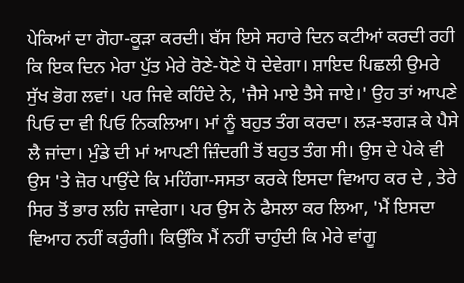ਪੇਕਿਆਂ ਦਾ ਗੋਹਾ-ਕੂੜਾ ਕਰਦੀ। ਬੱਸ ਇਸੇ ਸਹਾਰੇ ਦਿਨ ਕਟੀਆਂ ਕਰਦੀ ਰਹੀ ਕਿ ਇਕ ਦਿਨ ਮੇਰਾ ਪੁੱਤ ਮੇਰੇ ਰੋਣੇ-ਧੋਣੇ ਧੋ ਦੇਵੇਗਾ। ਸ਼ਾਇਦ ਪਿਛਲੀ ਉਮਰੇ ਸੁੱਖ ਭੋਗ ਲਵਾਂ। ਪਰ ਜਿਵੇ ਕਹਿੰਦੇ ਨੇ, 'ਜੈਸੇ ਮਾਏ ਤੈਸੇ ਜਾਏ।' ਉਹ ਤਾਂ ਆਪਣੇ ਪਿਓ ਦਾ ਵੀ ਪਿਓ ਨਿਕਲਿਆ। ਮਾਂ ਨੂੰ ਬਹੁਤ ਤੰਗ ਕਰਦਾ। ਲੜ-ਝਗੜ ਕੇ ਪੈਸੇ ਲੈ ਜਾਂਦਾ। ਮੁੰਡੇ ਦੀ ਮਾਂ ਆਪਣੀ ਜ਼ਿੰਦਗੀ ਤੋਂ ਬਹੁਤ ਤੰਗ ਸੀ। ਉਸ ਦੇ ਪੇਕੇ ਵੀ ਉਸ 'ਤੇ ਜ਼ੋਰ ਪਾਉਂਦੇ ਕਿ ਮਹਿੰਗਾ-ਸਸਤਾ ਕਰਕੇ ਇਸਦਾ ਵਿਆਹ ਕਰ ਦੇ , ਤੇਰੇ ਸਿਰ ਤੋਂ ਭਾਰ ਲਹਿ ਜਾਵੇਗਾ। ਪਰ ਉਸ ਨੇ ਫੈਸਲਾ ਕਰ ਲਿਆ, 'ਮੈਂ ਇਸਦਾ ਵਿਆਹ ਨਹੀਂ ਕਰੁੰਗੀ। ਕਿਉਂਕਿ ਮੈਂ ਨਹੀਂ ਚਾਹੁੰਦੀ ਕਿ ਮੇਰੇ ਵਾਂਗੂ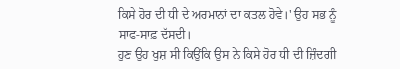ਕਿਸੇ ਹੋਰ ਦੀ ਧੀ ਦੇ ਅਰਮਾਨਾਂ ਦਾ ਕਤਲ ਹੋਵੇ।' ਉਹ ਸਭ ਨੂੰ ਸਾਫ-ਸਾਫ਼ ਦੱਸਦੀ।
ਹੁਣ ਉਹ ਖੁਸ਼ ਸੀ ਕਿਉਂਕਿ ਉਸ ਨੇ ਕਿਸੇ ਹੋਰ ਧੀ ਦੀ ਜ਼ਿੰਦਗੀ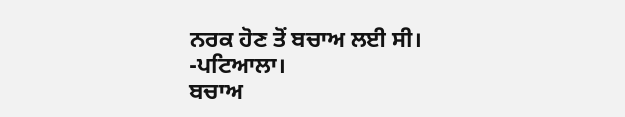ਨਰਕ ਹੋਣ ਤੋਂ ਬਚਾਅ ਲਈ ਸੀ।
-ਪਟਿਆਲਾ।
ਬਚਾਅ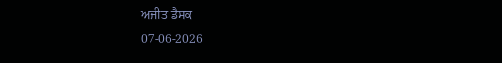ਅਜੀਤ ਡੈਸਕ
07-06-2026